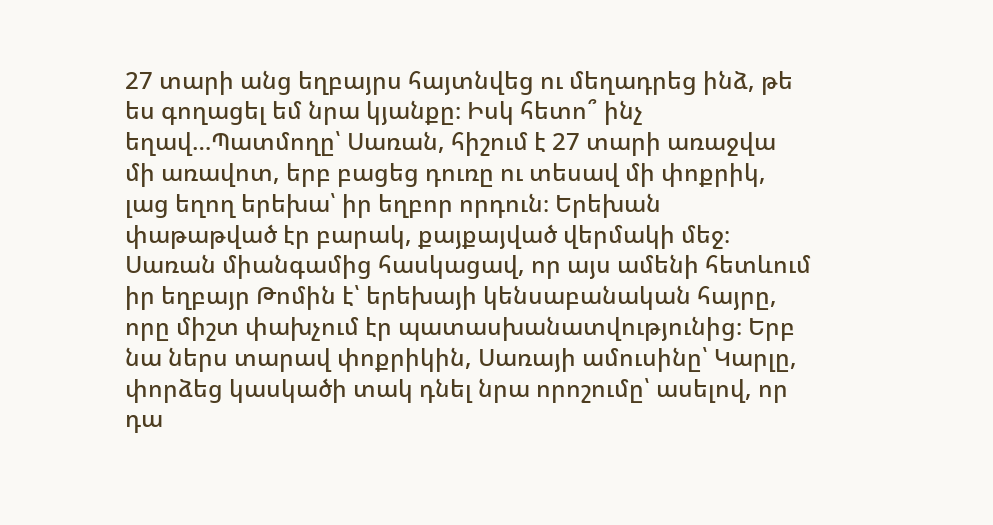27 տարի անց եղբայրս հայտնվեց ու մեղադրեց ինձ, թե ես գողացել եմ նրա կյանքը։ Իսկ հետո՞ ինչ եղավ…Պատմողը՝ Սառան, հիշում է 27 տարի առաջվա մի առավոտ, երբ բացեց դուռը ու տեսավ մի փոքրիկ, լաց եղող երեխա՝ իր եղբոր որդուն։ Երեխան փաթաթված էր բարակ, քայքայված վերմակի մեջ։ Սառան միանգամից հասկացավ, որ այս ամենի հետևում իր եղբայր Թոմին է՝ երեխայի կենսաբանական հայրը, որը միշտ փախչում էր պատասխանատվությունից։ Երբ նա ներս տարավ փոքրիկին, Սառայի ամուսինը՝ Կարլը, փորձեց կասկածի տակ դնել նրա որոշումը՝ ասելով, որ դա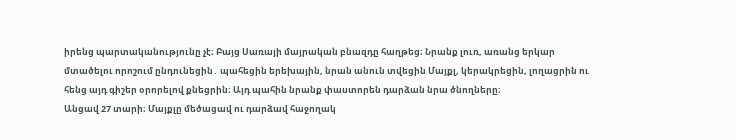իրենց պարտականությունը չէ։ Բայց Սառայի մայրական բնազդը հաղթեց։ Նրանք լուռ, առանց երկար մտածելու որոշում ընդունեցին․ պահեցին երեխային, նրան անուն տվեցին Մայքլ, կերակրեցին, լողացրին ու հենց այդ գիշեր օրորելով քնեցրին։ Այդ պահին նրանք փաստորեն դարձան նրա ծնողները։
Անցավ 27 տարի։ Մայքլը մեծացավ ու դարձավ հաջողակ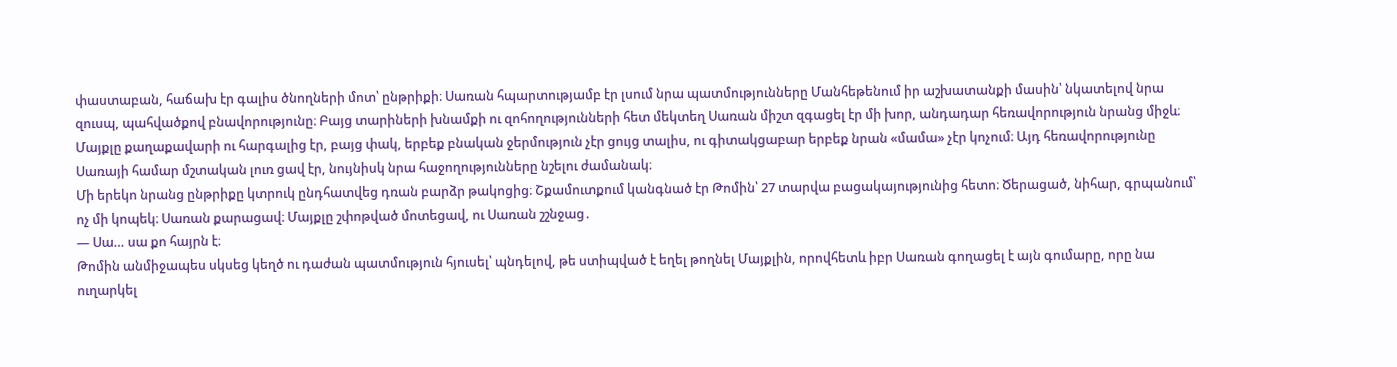փաստաբան, հաճախ էր գալիս ծնողների մոտ՝ ընթրիքի։ Սառան հպարտությամբ էր լսում նրա պատմությունները Մանհեթենում իր աշխատանքի մասին՝ նկատելով նրա զուսպ, պահվածքով բնավորությունը։ Բայց տարիների խնամքի ու զոհողությունների հետ մեկտեղ Սառան միշտ զգացել էր մի խոր, անդադար հեռավորություն նրանց միջև։ Մայքլը քաղաքավարի ու հարգալից էր, բայց փակ, երբեք բնական ջերմություն չէր ցույց տալիս, ու գիտակցաբար երբեք նրան «մամա» չէր կոչում։ Այդ հեռավորությունը Սառայի համար մշտական լուռ ցավ էր, նույնիսկ նրա հաջողությունները նշելու ժամանակ։
Մի երեկո նրանց ընթրիքը կտրուկ ընդհատվեց դռան բարձր թակոցից։ Շքամուտքում կանգնած էր Թոմին՝ 27 տարվա բացակայությունից հետո։ Ծերացած, նիհար, գրպանում՝ ոչ մի կոպեկ։ Սառան քարացավ։ Մայքլը շփոթված մոտեցավ, ու Սառան շշնջաց․
— Սա… սա քո հայրն է։
Թոմին անմիջապես սկսեց կեղծ ու դաժան պատմություն հյուսել՝ պնդելով, թե ստիպված է եղել թողնել Մայքլին, որովհետև իբր Սառան գողացել է այն գումարը, որը նա ուղարկել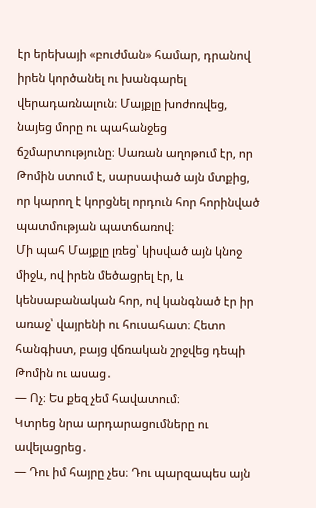էր երեխայի «բուժման» համար, դրանով իրեն կործանել ու խանգարել վերադառնալուն։ Մայքլը խոժոռվեց, նայեց մորը ու պահանջեց ճշմարտությունը։ Սառան աղոթում էր, որ Թոմին ստում է, սարսափած այն մտքից, որ կարող է կորցնել որդուն հոր հորինված պատմության պատճառով։
Մի պահ Մայքլը լռեց՝ կիսված այն կնոջ միջև, ով իրեն մեծացրել էր, և կենսաբանական հոր, ով կանգնած էր իր առաջ՝ վայրենի ու հուսահատ։ Հետո հանգիստ, բայց վճռական շրջվեց դեպի Թոմին ու ասաց․
— Ոչ։ Ես քեզ չեմ հավատում։
Կտրեց նրա արդարացումները ու ավելացրեց․
— Դու իմ հայրը չես։ Դու պարզապես այն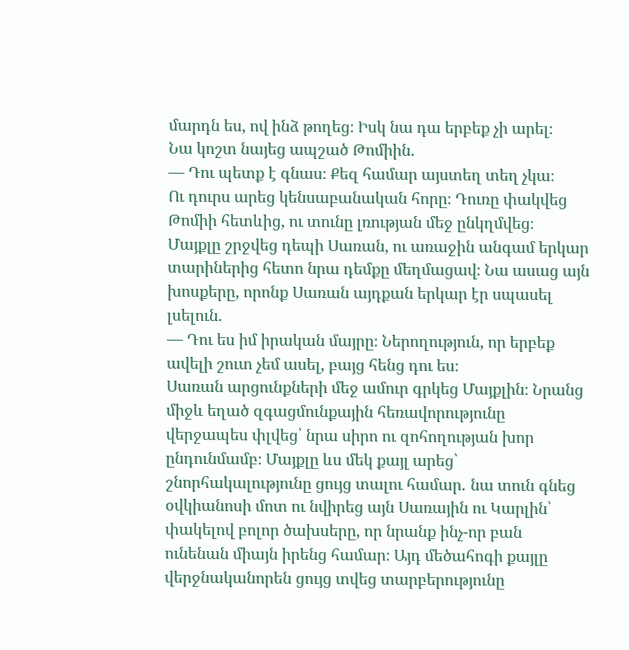մարդն ես, ով ինձ թողեց։ Իսկ նա դա երբեք չի արել։
Նա կոշտ նայեց ապշած Թոմիին․
— Դու պետք է գնաս։ Քեզ համար այստեղ տեղ չկա։
Ու դուրս արեց կենսաբանական հորը։ Դուռը փակվեց Թոմիի հետևից, ու տունը լռության մեջ ընկղմվեց։
Մայքլը շրջվեց դեպի Սառան, ու առաջին անգամ երկար տարիներից հետո նրա դեմքը մեղմացավ։ Նա ասաց այն խոսքերը, որոնք Սառան այդքան երկար էր սպասել լսելուն․
— Դու ես իմ իրական մայրը։ Ներողություն, որ երբեք ավելի շուտ չեմ ասել, բայց հենց դու ես։
Սառան արցունքների մեջ ամուր գրկեց Մայքլին։ Նրանց միջև եղած զգացմունքային հեռավորությունը վերջապես փլվեց՝ նրա սիրո ու զոհողության խոր ընդունմամբ։ Մայքլը ևս մեկ քայլ արեց՝ շնորհակալությունը ցույց տալու համար․ նա տուն գնեց օվկիանոսի մոտ ու նվիրեց այն Սառային ու Կարլին՝ փակելով բոլոր ծախսերը, որ նրանք ինչ-որ բան ունենան միայն իրենց համար։ Այդ մեծահոգի քայլը վերջնականորեն ցույց տվեց տարբերությունը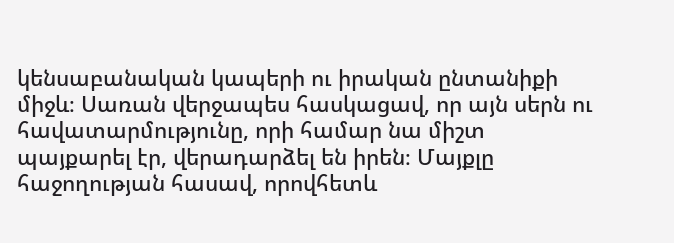կենսաբանական կապերի ու իրական ընտանիքի միջև։ Սառան վերջապես հասկացավ, որ այն սերն ու հավատարմությունը, որի համար նա միշտ պայքարել էր, վերադարձել են իրեն։ Մայքլը հաջողության հասավ, որովհետև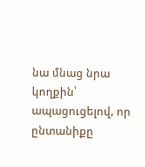նա մնաց նրա կողքին՝ ապացուցելով, որ ընտանիքը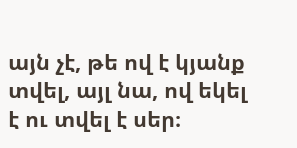այն չէ, թե ով է կյանք տվել, այլ նա, ով եկել է ու տվել է սեր։